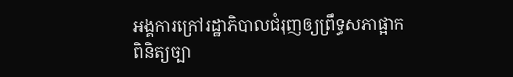អង្គការក្រៅរដ្ឋាភិបាលជំរុញឲ្យព្រឹទ្ធសភាផ្អាកពិនិត្យច្បា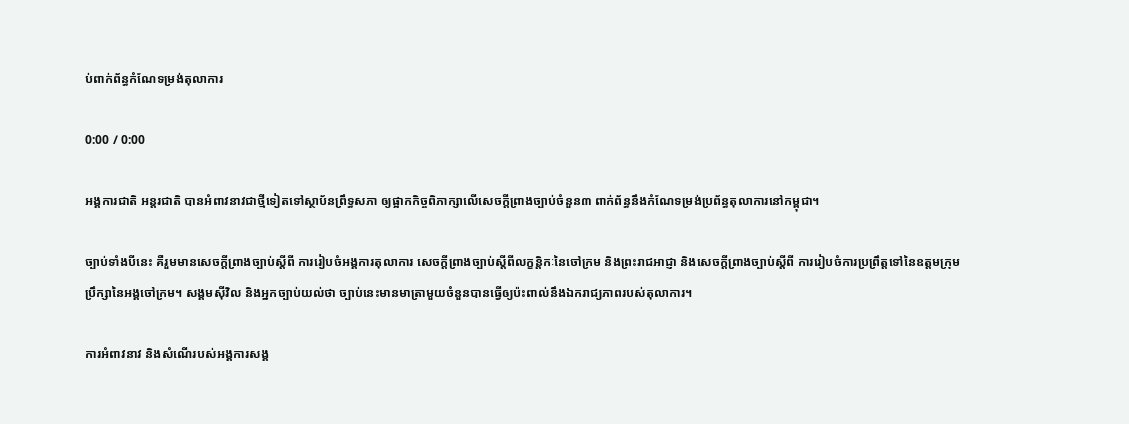ប់ពាក់ព័ន្ធកំណែទម្រង់តុលាការ

0:00 / 0:00

អង្គការជាតិ អន្តរជាតិ បានអំពាវនាវជាថ្មីទៀតទៅស្ថាប័នព្រឹទ្ធសភា ឲ្យផ្អាកកិច្ចពិភាក្សាលើសេចក្ដីព្រាងច្បាប់ចំនួន៣ ពាក់ព័ន្ធនឹងកំណែទម្រង់ប្រព័ន្ធតុលាការនៅកម្ពុជា។

ច្បាប់ទាំងបីនេះ គឺរួមមានសេចក្ដីព្រាងច្បាប់ស្ដីពី ការរៀបចំអង្គការតុលាការ សេចក្ដីព្រាងច្បាប់ស្ដីពីលក្ខន្តិកៈនៃចៅក្រម និងព្រះរាជអាជ្ញា និងសេចក្ដីព្រាងច្បាប់ស្ដីពី ការរៀបចំការប្រព្រឹត្តទៅនៃឧត្ដមក្រុមប្រឹក្សានៃអង្គចៅក្រម។ សង្គមស៊ីវិល និងអ្នកច្បាប់យល់ថា ច្បាប់នេះមានមាត្រាមួយចំនួនបានធ្វើឲ្យប៉ះពាល់នឹងឯករាជ្យភាពរបស់តុលាការ។

ការអំពាវនាវ និងសំណើរបស់អង្គការសង្គ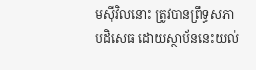មស៊ីវិលនោះ ត្រូវបានព្រឹទ្ធសភាបដិសេធ ដោយស្ថាប័ននេះយល់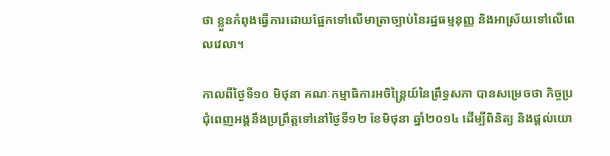ថា ខ្លួនកំពុងធ្វើការដោយផ្អែកទៅលើមាត្រាច្បាប់នៃរដ្ឋធម្មនុញ្ញ និងអាស្រ័យទៅលើពេលវេលា។

កាលពីថ្ងៃទី១០ មិថុនា គណៈកម្មាធិការអចិន្ត្រៃយ៍នៃព្រឹទ្ធសភា បានសម្រេចថា កិច្ចប្រជុំពេញអង្គនឹងប្រព្រឹត្តទៅនៅថ្ងៃទី១២ ខែមិថុនា ឆ្នាំ២០១៤ ដើម្បីពិនិត្យ និងផ្ដល់យោ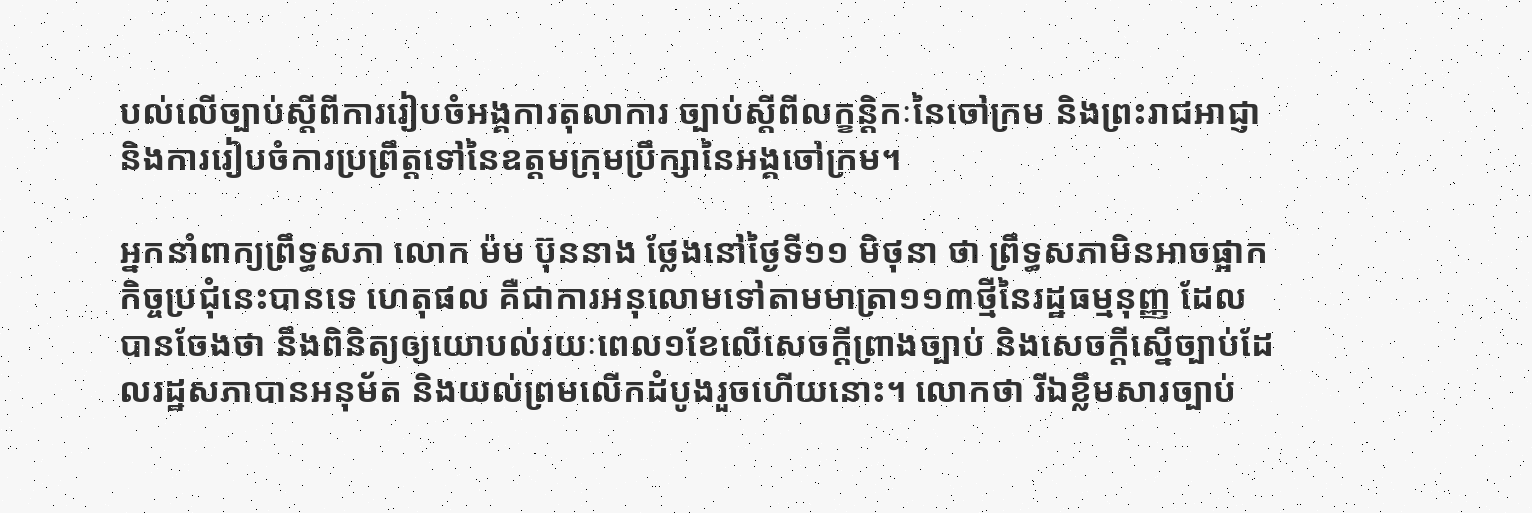បល់លើច្បាប់ស្ដីពីការរៀបចំអង្គការតុលាការ ច្បាប់ស្ដីពីលក្ខន្តិកៈនៃចៅក្រម និងព្រះរាជអាជ្ញា និងការរៀបចំការប្រព្រឹត្តទៅនៃឧត្ដមក្រុមប្រឹក្សានៃអង្គចៅក្រម។

អ្នកនាំពាក្យព្រឹទ្ធសភា លោក ម៉ម ប៊ុននាង ថ្លែងនៅថ្ងៃទី១១ មិថុនា ថា ព្រឹទ្ធសភាមិនអាចផ្អាកកិច្ចប្រជុំនេះបានទេ ហេតុផល គឺជាការអនុលោមទៅតាមមាត្រា១១៣ថ្មីនៃរដ្ឋធម្មនុញ្ញ ដែលបានចែងថា នឹងពិនិត្យឲ្យយោបល់រយៈពេល១ខែលើសេចក្ដីព្រាងច្បាប់ និងសេចក្ដីស្នើច្បាប់ដែលរដ្ឋសភាបានអនុម័ត និងយល់ព្រមលើកដំបូងរួចហើយនោះ។ លោកថា រីឯខ្លឹមសារច្បាប់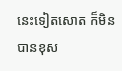នេះទៀតសោត ក៏មិនបានខុស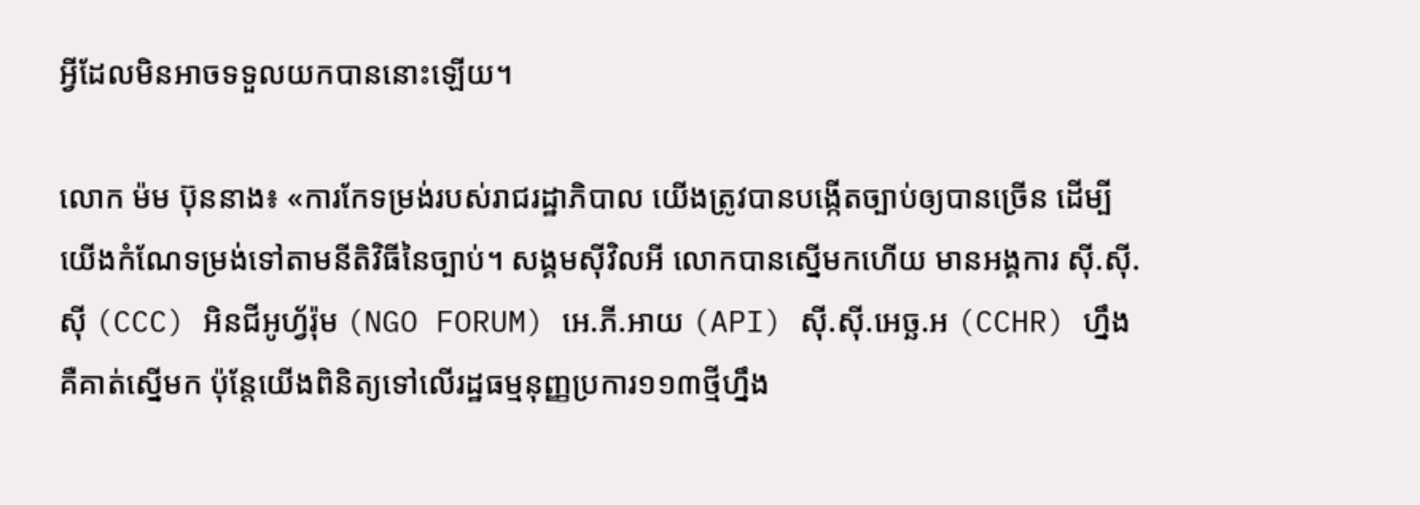អ្វីដែលមិនអាចទទួលយកបាននោះឡើយ។

លោក ម៉ម ប៊ុននាង៖ «ការកែទម្រង់របស់រាជរដ្ឋាភិបាល យើងត្រូវបានបង្កើតច្បាប់ឲ្យបានច្រើន ដើម្បីយើងកំណែទម្រង់ទៅតាមនីតិវិធីនៃច្បាប់។ សង្គមស៊ីវិលអី លោកបានស្នើមកហើយ មានអង្គការ ស៊ី.ស៊ី.ស៊ី (CCC) អិនជីអូហ្វ័រ៉ុម (NGO FORUM) អេ.ភី.អាយ (API) ស៊ី.ស៊ី.អេច្ឆ.អ (CCHR) ហ្នឹង គឺគាត់ស្នើមក ប៉ុន្តែយើងពិនិត្យទៅលើរដ្ឋធម្មនុញ្ញប្រការ១១៣ថ្មីហ្នឹង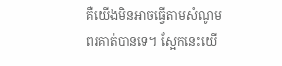គឺយើងមិនអាចធ្វើតាមសំណូមពរគាត់បានទេ។ ស្អែកនេះយើ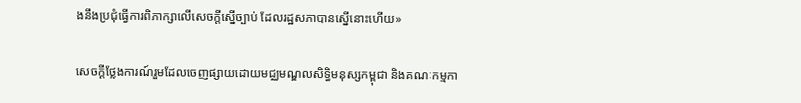ងនឹងប្រជុំធ្វើការពិភាក្សាលើសេចក្ដីស្នើច្បាប់ ដែលរដ្ឋសភាបានស្នើនោះហើយ»

សេចក្ដីថ្លែងការណ៍រួមដែលចេញផ្សាយដោយមជ្ឈមណ្ឌលសិទ្ធិមនុស្សកម្ពុជា និងគណៈកម្មកា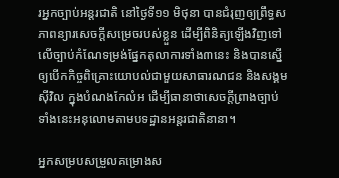រអ្នកច្បាប់អន្តរជាតិ នៅថ្ងៃទី១១ មិថុនា បានជំរុញឲ្យព្រឹទ្ធសភាពន្យារសេចក្ដីសម្រេចរបស់ខ្លួន ដើម្បីពិនិត្យឡើងវិញទៅលើច្បាប់កំណែទម្រង់ផ្នែកតុលាការទាំង៣នេះ និងបានស្នើឲ្យបើកកិច្ចពិគ្រោះយោបល់ជាមួយសាធារណជន និងសង្គមស៊ីវិល ក្នុងបំណងកែលំអ ដើម្បីធានាថាសេចក្ដីព្រាងច្បាប់ទាំងនេះអនុលោមតាមបទដ្ឋានអន្តរជាតិនានា។

អ្នកសម្របសម្រួលគម្រោងស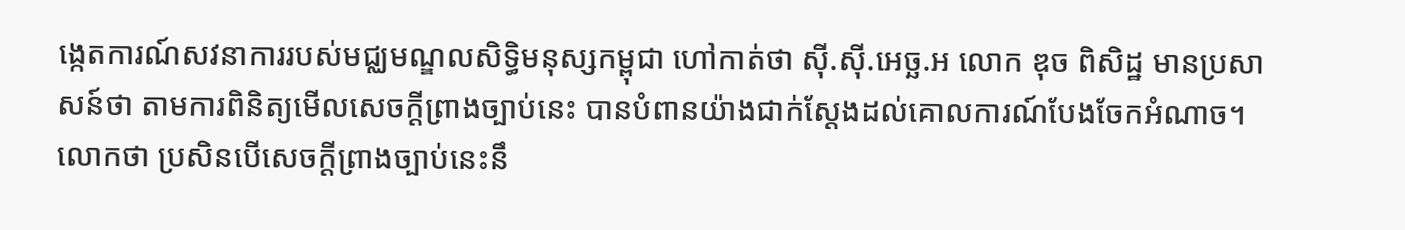ង្កេតការណ៍សវនាការរបស់មជ្ឈមណ្ឌលសិទ្ធិមនុស្សកម្ពុជា ហៅកាត់ថា ស៊ី.ស៊ី.អេច្ឆ.អ លោក ឌុច ពិសិដ្ឋ មានប្រសាសន៍ថា តាមការពិនិត្យមើលសេចក្ដីព្រាងច្បាប់នេះ បានបំពានយ៉ាងជាក់ស្ដែងដល់គោលការណ៍បែងចែកអំណាច។ លោកថា ប្រសិនបើសេចក្ដីព្រាងច្បាប់នេះនឹ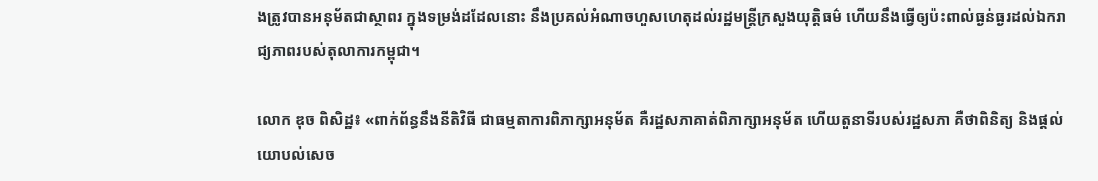ងត្រូវបានអនុម័តជាស្ថាពរ ក្នុងទម្រង់ដដែលនោះ នឹងប្រគល់អំណាចហួសហេតុដល់រដ្ឋមន្ត្រីក្រសួងយុត្តិធម៌ ហើយនឹងធ្វើឲ្យប៉ះពាល់ធ្ងន់ធ្ងរដល់ឯករាជ្យភាពរបស់តុលាការកម្ពុជា។

លោក ឌុច ពិសិដ្ឋ៖ «ពាក់ព័ន្ធនឹងនីតិវិធី ជាធម្មតាការពិភាក្សាអនុម័ត គឺរដ្ឋសភាគាត់ពិភាក្សាអនុម័ត ហើយតួនាទីរបស់រដ្ឋសភា គឺថាពិនិត្យ និងផ្ដល់យោបល់សេច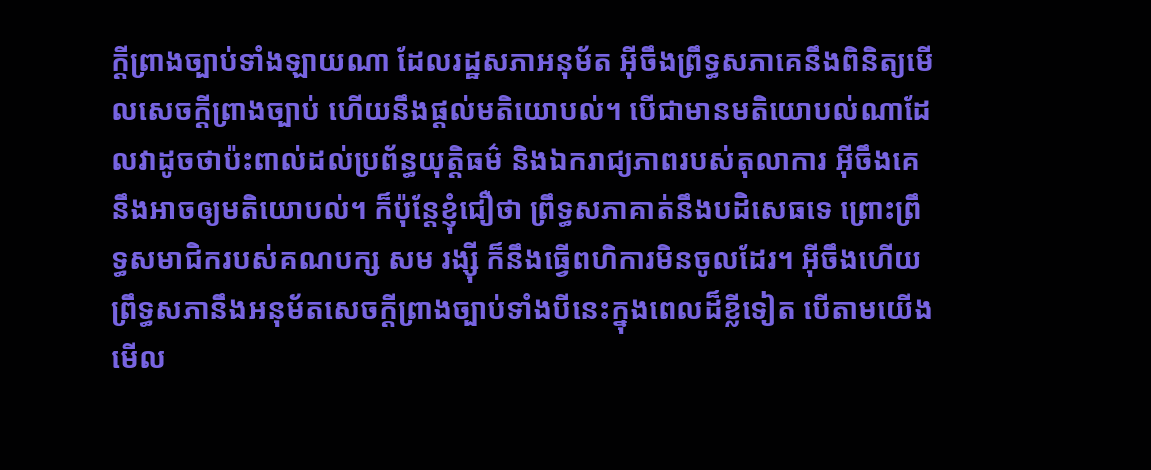ក្ដីព្រាងច្បាប់ទាំងឡាយណា ដែលរដ្ឋសភាអនុម័ត អ៊ីចឹងព្រឹទ្ធសភាគេនឹងពិនិត្យមើលសេចក្ដីព្រាងច្បាប់ ហើយនឹងផ្ដល់មតិយោបល់។ បើជាមានមតិយោបល់ណាដែលវាដូចថាប៉ះពាល់ដល់ប្រព័ន្ធយុត្តិធម៌ និងឯករាជ្យភាពរបស់តុលាការ អ៊ីចឹងគេនឹងអាចឲ្យមតិយោបល់។ ក៏ប៉ុន្តែខ្ញុំជឿថា ព្រឹទ្ធសភាគាត់នឹងបដិសេធទេ ព្រោះព្រឹទ្ធសមាជិករបស់គណបក្ស សម រង្ស៊ី ក៏នឹងធ្វើពហិការមិនចូលដែរ។ អ៊ីចឹងហើយព្រឹទ្ធសភានឹងអនុម័តសេចក្ដីព្រាងច្បាប់ទាំងបីនេះក្នុងពេលដ៏ខ្លីទៀត បើតាមយើងមើល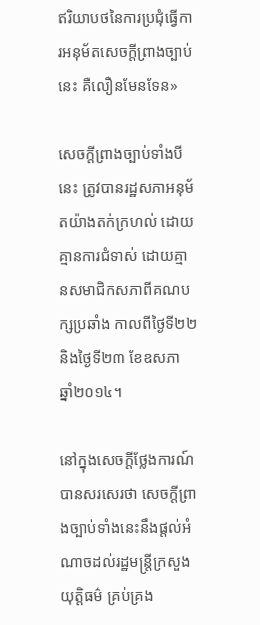ឥរិយាបថនៃការប្រជុំធ្វើការអនុម័តសេចក្ដីព្រាងច្បាប់នេះ គឺលឿនមែនទែន»

សេចក្ដីព្រាងច្បាប់ទាំងបីនេះ ត្រូវបានរដ្ឋសភាអនុម័តយ៉ាងតក់ក្រហល់ ដោយគ្មានការជំទាស់ ដោយគ្មានសមាជិកសភាពីគណបក្សប្រឆាំង កាលពីថ្ងៃទី២២ និងថ្ងៃទី២៣ ខែឧសភា ឆ្នាំ២០១៤។

នៅក្នុងសេចក្ដីថ្លែងការណ៍បានសរសេរថា សេចក្ដីព្រាងច្បាប់ទាំងនេះនឹងផ្ដល់អំណាចដល់រដ្ឋមន្ត្រីក្រសួងយុត្តិធម៌ គ្រប់គ្រង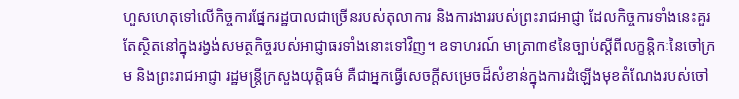ហួសហេតុទៅលើកិច្ចការផ្នែករដ្ឋបាលជាច្រើនរបស់តុលាការ និងការងាររបស់ព្រះរាជអាជ្ញា ដែលកិច្ចការទាំងនេះគួរតែស្ថិតនៅក្នុងរង្វង់សមត្ថកិច្ចរបស់អាជ្ញាធរទាំងនោះទៅវិញ។ ឧទាហរណ៍ មាត្រា៣៩នៃច្បាប់ស្ដីពីលក្ខន្តិកៈនៃចៅក្រម និងព្រះរាជអាជ្ញា រដ្ឋមន្ត្រីក្រសួងយុត្តិធម៌ គឺជាអ្នកធ្វើសេចក្ដីសម្រេចដ៏សំខាន់ក្នុងការដំឡើងមុខតំណែងរបស់ចៅ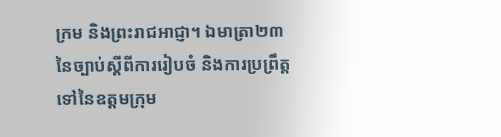ក្រម និងព្រះរាជអាជ្ញា។ ឯមាត្រា២៣ នៃច្បាប់ស្ដីពីការរៀបចំ និងការប្រព្រឹត្តទៅនៃឧត្ដមក្រុម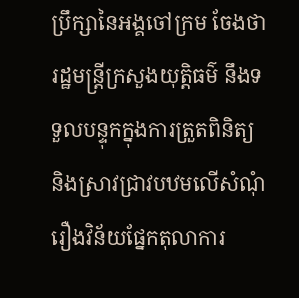ប្រឹក្សានៃអង្គចៅក្រម ចែងថា រដ្ឋមន្ត្រីក្រសួងយុត្តិធម៌ នឹងទទួលបន្ទុកក្នុងការត្រួតពិនិត្យ និងស្រាវជ្រាវបឋមលើសំណុំរឿងវិន័យផ្នែកតុលាការ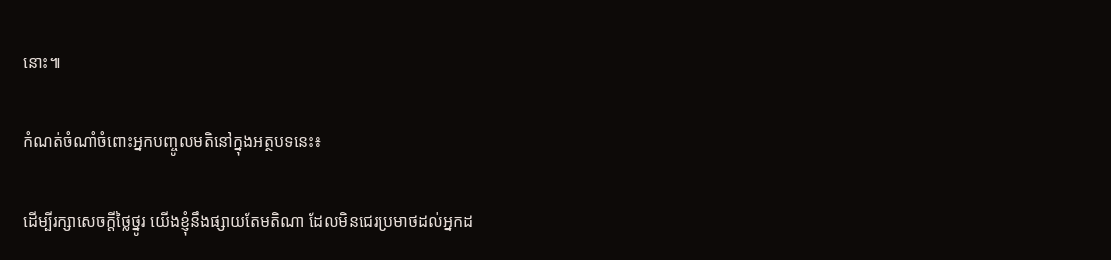នោះ៕

កំណត់ចំណាំចំពោះអ្នកបញ្ចូលមតិនៅក្នុងអត្ថបទនេះ៖

ដើម្បីរក្សាសេចក្ដីថ្លៃថ្នូរ យើងខ្ញុំនឹងផ្សាយតែមតិណា ដែលមិនជេរប្រមាថដល់អ្នកដ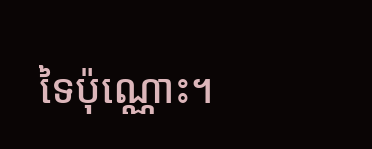ទៃប៉ុណ្ណោះ។